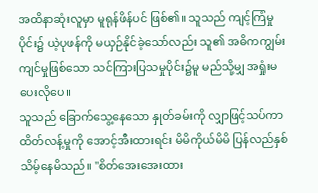အထိနာဆုံးလူမှာ မူရုန်ဖိန်ပင် ဖြစ်၏။ သူသည် ကျင့်ကြံမှုပိုင်း၌ ယဲ့ပုဖန်ကို မယှဉ်နိုင်ခဲ့သော်လည်း သူ၏ အဓိကကျွမ်းကျင်မှုဖြစ်သော သင်ကြားပြသမှုပိုင်း၌မူ မည်သို့မျှ အရှုံးမပေးလိုပေ။
သူသည် ခြောက်သွေ့နေသော နှုတ်ခမ်းကို လျှာဖြင့်သပ်ကာ ထိတ်လန့်မှုကို အောင့်အီးထားရင်း မိမိကိုယ်မိမိ ပြန်လည်နှစ်သိမ့်နေမိသည်။ "စိတ်အေးအေးထား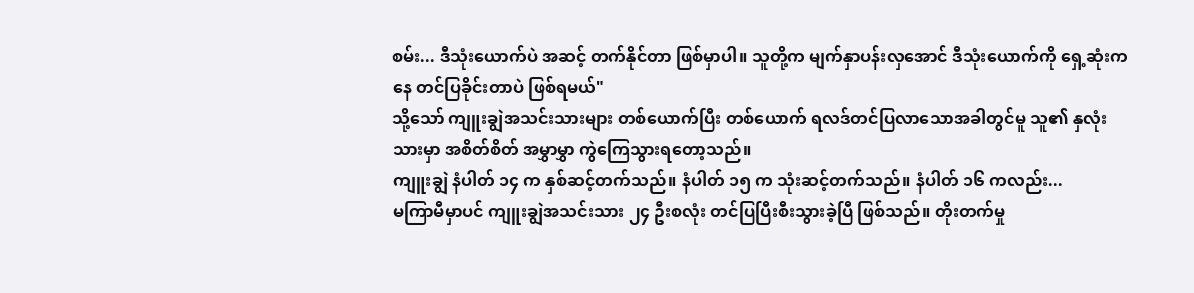စမ်း... ဒီသုံးယောက်ပဲ အဆင့် တက်နိုင်တာ ဖြစ်မှာပါ။ သူတို့က မျက်နှာပန်းလှအောင် ဒီသုံးယောက်ကို ရှေ့ဆုံးကနေ တင်ပြခိုင်းတာပဲ ဖြစ်ရမယ်"
သို့သော် ကျူးချွဲအသင်းသားများ တစ်ယောက်ပြီး တစ်ယောက် ရလဒ်တင်ပြလာသောအခါတွင်မူ သူ၏ နှလုံးသားမှာ အစိတ်စိတ် အမွှာမွှာ ကွဲကြေသွားရတော့သည်။
ကျူးချွဲ နံပါတ် ၁၄ က နှစ်ဆင့်တက်သည်။ နံပါတ် ၁၅ က သုံးဆင့်တက်သည်။ နံပါတ် ၁၆ ကလည်း...
မကြာမီမှာပင် ကျူးချွဲအသင်းသား ၂၄ ဦးစလုံး တင်ပြပြီးစီးသွားခဲ့ပြီ ဖြစ်သည်။ တိုးတက်မှု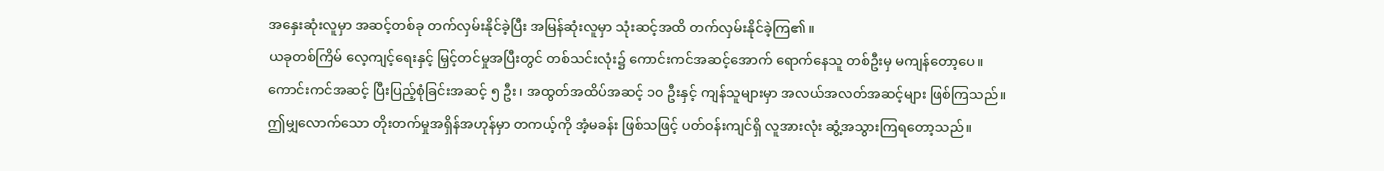အနှေးဆုံးလူမှာ အဆင့်တစ်ခု တက်လှမ်းနိုင်ခဲ့ပြီး အမြန်ဆုံးလူမှာ သုံးဆင့်အထိ တက်လှမ်းနိုင်ခဲ့ကြ၏။
ယခုတစ်ကြိမ် လေ့ကျင့်ရေးနှင့် မြှင့်တင်မှုအပြီးတွင် တစ်သင်းလုံး၌ ကောင်းကင်အဆင့်အောက် ရောက်နေသူ တစ်ဦးမှ မကျန်တော့ပေ။
ကောင်းကင်အဆင့် ပြီးပြည့်စုံခြင်းအဆင့် ၅ ဦး၊ အထွတ်အထိပ်အဆင့် ၁၀ ဦးနှင့် ကျန်သူများမှာ အလယ်အလတ်အဆင့်များ ဖြစ်ကြသည်။
ဤမျှလောက်သော တိုးတက်မှုအရှိန်အဟုန်မှာ တကယ့်ကို အံ့မခန်း ဖြစ်သဖြင့် ပတ်ဝန်းကျင်ရှိ လူအားလုံး ဆွံ့အသွားကြရတော့သည်။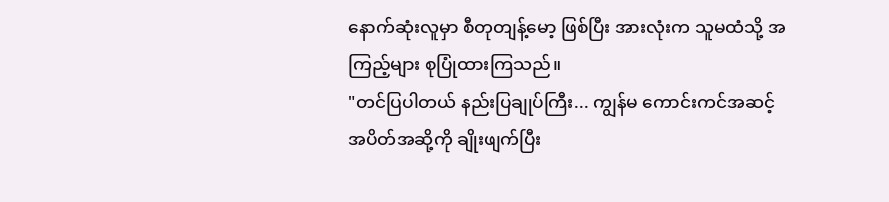နောက်ဆုံးလူမှာ စီတုတျန့်မော့ ဖြစ်ပြီး အားလုံးက သူမထံသို့ အကြည့်များ စုပြုံထားကြသည်။
"တင်ပြပါတယ် နည်းပြချုပ်ကြီး... ကျွန်မ ကောင်းကင်အဆင့် အပိတ်အဆို့ကို ချိုးဖျက်ပြီး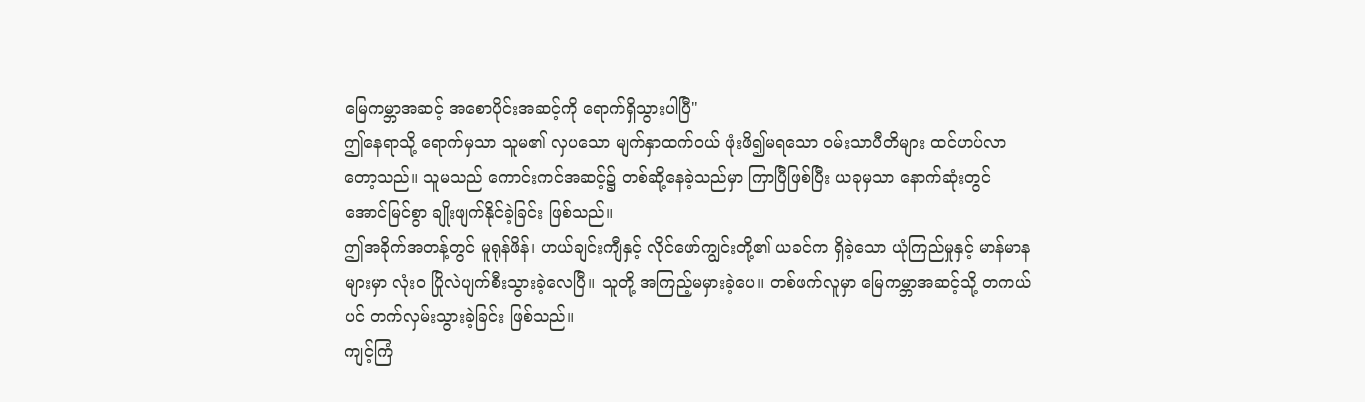မြေကမ္ဘာအဆင့် အစောပိုင်းအဆင့်ကို ရောက်ရှိသွားပါပြီ"
ဤနေရာသို့ ရောက်မှသာ သူမ၏ လှပသော မျက်နှာထက်ဝယ် ဖုံးဖိ၍မရသော ဝမ်းသာပီတိများ ထင်ဟပ်လာတော့သည်။ သူမသည် ကောင်းကင်အဆင့်၌ တစ်ဆို့နေခဲ့သည်မှာ ကြာပြီဖြစ်ပြီး ယခုမှသာ နောက်ဆုံးတွင် အောင်မြင်စွာ ချိုးဖျက်နိုင်ခဲ့ခြင်း ဖြစ်သည်။
ဤအခိုက်အတန့်တွင် မူရုန်ဖိန်၊ ဟယ်ချင်းကျီနှင့် လိုင်ဖော်ကျွင်းတို့၏ ယခင်က ရှိခဲ့သော ယုံကြည်မှုနှင့် မာန်မာနများမှာ လုံးဝ ပြိုလဲပျက်စီးသွားခဲ့လေပြီ။ သူတို့ အကြည့်မမှားခဲ့ပေ။ တစ်ဖက်လူမှာ မြေကမ္ဘာအဆင့်သို့ တကယ်ပင် တက်လှမ်းသွားခဲ့ခြင်း ဖြစ်သည်။
ကျင့်ကြံ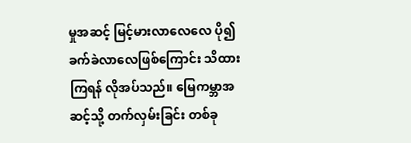မှုအဆင့် မြင့်မားလာလေလေ ပို၍ ခက်ခဲလာလေဖြစ်ကြောင်း သိထားကြရန် လိုအပ်သည်။ မြေကမ္ဘာအဆင့်သို့ တက်လှမ်းခြင်း တစ်ခု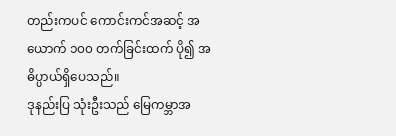တည်းကပင် ကောင်းကင်အဆင့် အယောက် ၁၀၀ တက်ခြင်းထက် ပို၍ အဓိပ္ပာယ်ရှိပေသည်။
ဒုနည်းပြ သုံးဦးသည် မြေကမ္ဘာအ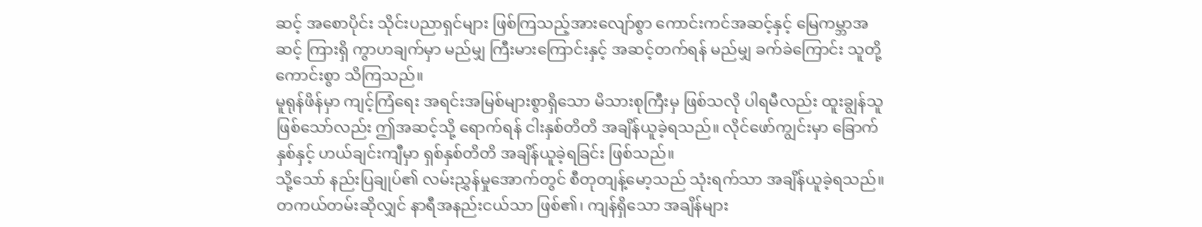ဆင့် အစောပိုင်း သိုင်းပညာရှင်များ ဖြစ်ကြသည့်အားလျော်စွာ ကောင်းကင်အဆင့်နှင့် မြေကမ္ဘာအဆင့် ကြားရှိ ကွာဟချက်မှာ မည်မျှ ကြီးမားကြောင်းနှင့် အဆင့်တက်ရန် မည်မျှ ခက်ခဲကြောင်း သူတို့ ကောင်းစွာ သိကြသည်။
မူရုန်ဖိန်မှာ ကျင့်ကြံရေး အရင်းအမြစ်များစွာရှိသော မိသားစုကြီးမှ ဖြစ်သလို ပါရမီလည်း ထူးချွန်သူ ဖြစ်သော်လည်း ဤအဆင့်သို့ ရောက်ရန် ငါးနှစ်တိတိ အချိန်ယူခဲ့ရသည်။ လိုင်ဖော်ကျွင်းမှာ ခြောက်နှစ်နှင့် ဟယ်ချင်းကျီမှာ ရှစ်နှစ်တိတိ အချိန်ယူခဲ့ရခြင်း ဖြစ်သည်။
သို့သော် နည်းပြချုပ်၏ လမ်းညွှန်မှုအောက်တွင် စီတုတျန့်မော့သည် သုံးရက်သာ အချိန်ယူခဲ့ရသည်။ တကယ်တမ်းဆိုလျှင် နာရီအနည်းငယ်သာ ဖြစ်၏၊ ကျန်ရှိသော အချိန်များ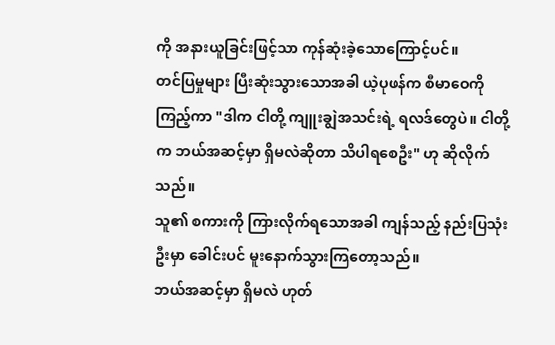ကို အနားယူခြင်းဖြင့်သာ ကုန်ဆုံးခဲ့သောကြောင့်ပင်။
တင်ပြမှုများ ပြီးဆုံးသွားသောအခါ ယဲ့ပုဖန်က စီမာဝေကို ကြည့်ကာ "ဒါက ငါတို့ ကျူးချွဲအသင်းရဲ့ ရလဒ်တွေပဲ။ ငါတို့က ဘယ်အဆင့်မှာ ရှိမလဲဆိုတာ သိပါရစေဦး" ဟု ဆိုလိုက်သည်။
သူ၏ စကားကို ကြားလိုက်ရသောအခါ ကျန်သည့် နည်းပြသုံးဦးမှာ ခေါင်းပင် မူးနောက်သွားကြတော့သည်။
ဘယ်အဆင့်မှာ ရှိမလဲ ဟုတ်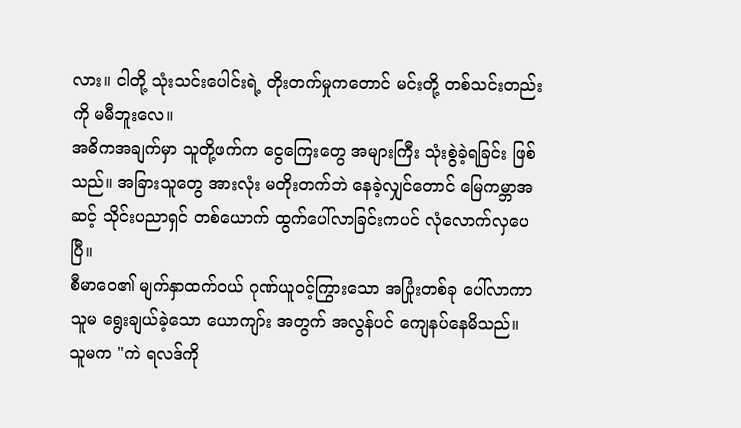လား။ ငါတို့ သုံးသင်းပေါင်းရဲ့ တိုးတက်မှုကတောင် မင်းတို့ တစ်သင်းတည်းကို မမီဘူးလေ။
အဓိကအချက်မှာ သူတို့ဖက်က ငွေကြေးတွေ အများကြီး သုံးစွဲခဲ့ရခြင်း ဖြစ်သည်။ အခြားသူတွေ အားလုံး မတိုးတက်ဘဲ နေခဲ့လျှင်တောင် မြေကမ္ဘာအဆင့် သိုင်းပညာရှင် တစ်ယောက် ထွက်ပေါ်လာခြင်းကပင် လုံလောက်လှပေပြီ။
စီမာဝေ၏ မျက်နှာထက်ဝယ် ဂုဏ်ယူဝင့်ကြွားသော အပြုံးတစ်ခု ပေါ်လာကာ သူမ ရွေးချယ်ခဲ့သော ယောကျာ်း အတွက် အလွန်ပင် ကျေနပ်နေမိသည်။
သူမက "ကဲ ရလဒ်ကို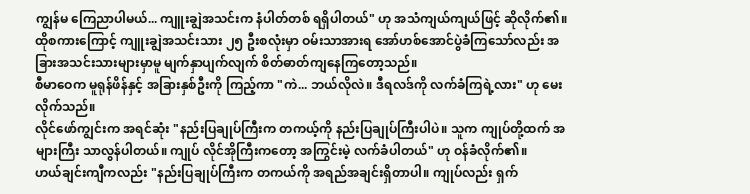ကျွန်မ ကြေညာပါမယ်... ကျူးချွဲအသင်းက နံပါတ်တစ် ရရှိပါတယ်" ဟု အသံကျယ်ကျယ်ဖြင့် ဆိုလိုက်၏။
ထိုစကားကြောင့် ကျူးချွဲအသင်းသား ၂၅ ဦးစလုံးမှာ ဝမ်းသာအားရ အော်ဟစ်အောင်ပွဲခံကြသော်လည်း အခြားအသင်းသားများမှာမူ မျက်နှာပျက်လျက် စိတ်ဓာတ်ကျနေကြတော့သည်။
စီမာဝေက မူရုန်ဖိန်နှင့် အခြားနှစ်ဦးကို ကြည့်ကာ "ကဲ... ဘယ်လိုလဲ။ ဒီရလဒ်ကို လက်ခံကြရဲ့လား" ဟု မေးလိုက်သည်။
လိုင်ဖော်ကျွင်းက အရင်ဆုံး "နည်းပြချုပ်ကြီးက တကယ့်ကို နည်းပြချုပ်ကြီးပါပဲ။ သူက ကျုပ်တို့ထက် အများကြီး သာလွန်ပါတယ်။ ကျုပ် လိုင်အိုကြီးကတော့ အကြွင်းမဲ့ လက်ခံပါတယ်" ဟု ဝန်ခံလိုက်၏။
ဟယ်ချင်းကျီကလည်း "နည်းပြချုပ်ကြီးက တကယ်ကို အရည်အချင်းရှိတာပါ။ ကျုပ်လည်း ရှက်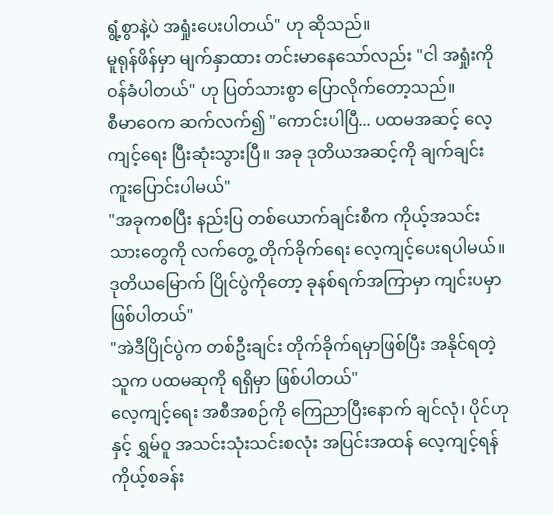ရွံ့စွာနဲ့ပဲ အရှုံးပေးပါတယ်" ဟု ဆိုသည်။
မူရုန်ဖိန်မှာ မျက်နှာထား တင်းမာနေသော်လည်း "ငါ အရှုံးကို ဝန်ခံပါတယ်" ဟု ပြတ်သားစွာ ပြောလိုက်တော့သည်။
စီမာဝေက ဆက်လက်၍ "ကောင်းပါပြီ... ပထမအဆင့် လေ့ကျင့်ရေး ပြီးဆုံးသွားပြီ။ အခု ဒုတိယအဆင့်ကို ချက်ချင်း ကူးပြောင်းပါမယ်"
"အခုကစပြီး နည်းပြ တစ်ယောက်ချင်းစီက ကိုယ့်အသင်းသားတွေကို လက်တွေ့ တိုက်ခိုက်ရေး လေ့ကျင့်ပေးရပါမယ်။ ဒုတိယမြောက် ပြိုင်ပွဲကိုတော့ ခုနစ်ရက်အကြာမှာ ကျင်းပမှာ ဖြစ်ပါတယ်"
"အဲဒီပြိုင်ပွဲက တစ်ဦးချင်း တိုက်ခိုက်ရမှာဖြစ်ပြီး အနိုင်ရတဲ့သူက ပထမဆုကို ရရှိမှာ ဖြစ်ပါတယ်"
လေ့ကျင့်ရေး အစီအစဉ်ကို ကြေညာပြီးနောက် ချင်လုံ၊ ပိုင်ဟုနှင့် ရွှမ်ဝူ အသင်းသုံးသင်းစလုံး အပြင်းအထန် လေ့ကျင့်ရန် ကိုယ့်စခန်း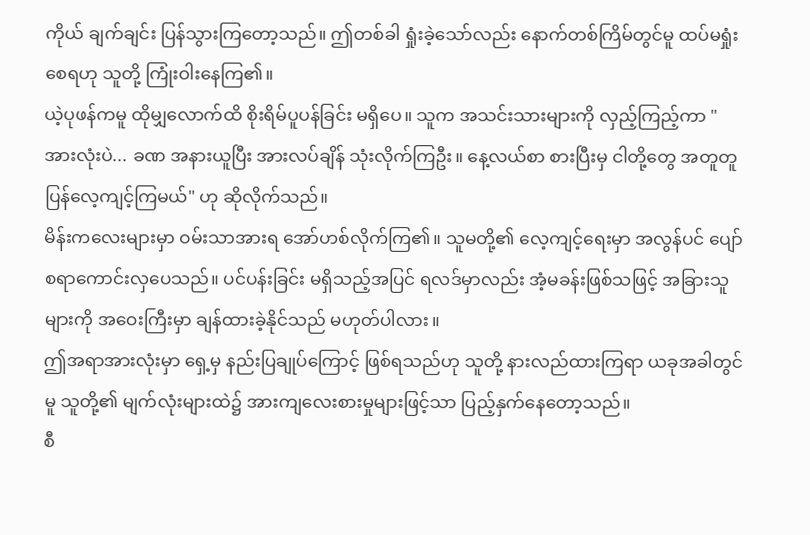ကိုယ် ချက်ချင်း ပြန်သွားကြတော့သည်။ ဤတစ်ခါ ရှုံးခဲ့သော်လည်း နောက်တစ်ကြိမ်တွင်မူ ထပ်မရှုံးစေရဟု သူတို့ ကြုံးဝါးနေကြ၏။
ယဲ့ပုဖန်ကမူ ထိုမျှလောက်ထိ စိုးရိမ်ပူပန်ခြင်း မရှိပေ။ သူက အသင်းသားများကို လှည့်ကြည့်ကာ "အားလုံးပဲ... ခဏ အနားယူပြီး အားလပ်ချိန် သုံးလိုက်ကြဦး။ နေ့လယ်စာ စားပြီးမှ ငါတို့တွေ အတူတူ ပြန်လေ့ကျင့်ကြမယ်" ဟု ဆိုလိုက်သည်။
မိန်းကလေးများမှာ ဝမ်းသာအားရ အော်ဟစ်လိုက်ကြ၏။ သူမတို့၏ လေ့ကျင့်ရေးမှာ အလွန်ပင် ပျော်စရာကောင်းလှပေသည်။ ပင်ပန်းခြင်း မရှိသည့်အပြင် ရလဒ်မှာလည်း အံ့မခန်းဖြစ်သဖြင့် အခြားသူများကို အဝေးကြီးမှာ ချန်ထားခဲ့နိုင်သည် မဟုတ်ပါလား။
ဤအရာအားလုံးမှာ ရှေ့မှ နည်းပြချုပ်ကြောင့် ဖြစ်ရသည်ဟု သူတို့ နားလည်ထားကြရာ ယခုအခါတွင်မူ သူတို့၏ မျက်လုံးများထဲ၌ အားကျလေးစားမှုများဖြင့်သာ ပြည့်နှက်နေတော့သည်။
စီ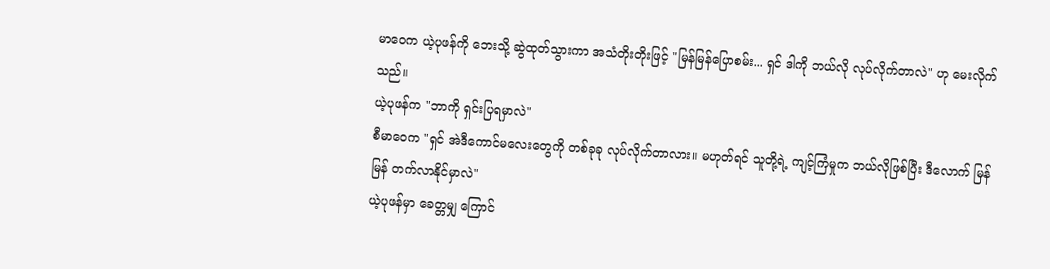မာဝေက ယဲ့ပုဖန်ကို ဘေးသို့ ဆွဲထုတ်သွားကာ အသံတိုးတိုးဖြင့် "မြန်မြန်ပြောစမ်း... ရှင် ဒါကို ဘယ်လို လုပ်လိုက်တာလဲ" ဟု မေးလိုက်သည်။
ယဲ့ပုဖန်က "ဘာကို ရှင်းပြရမှာလဲ"
စီမာဝေက "ရှင် အဲဒီကောင်မလေးတွေကို တစ်ခုခု လုပ်လိုက်တာလား။ မဟုတ်ရင် သူတို့ရဲ့ ကျင့်ကြံမှုက ဘယ်လိုဖြစ်ပြီး ဒီလောက် မြန်မြန် တက်လာနိုင်မှာလဲ"
ယဲ့ပုဖန်မှာ ခေတ္တမျှ ကြောင်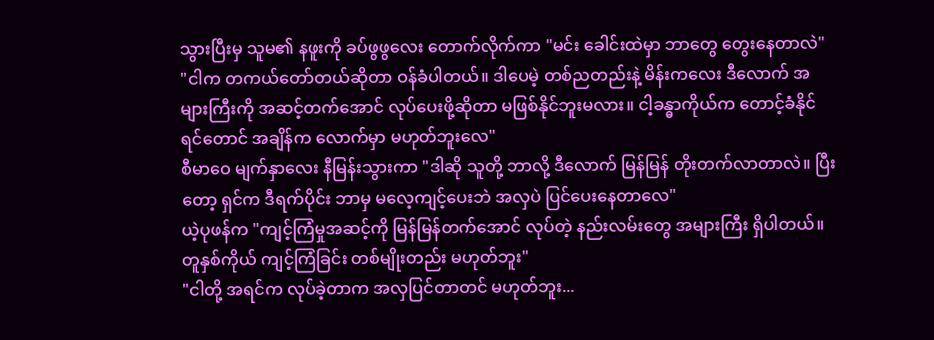သွားပြီးမှ သူမ၏ နဖူးကို ခပ်ဖွဖွလေး တောက်လိုက်ကာ "မင်း ခေါင်းထဲမှာ ဘာတွေ တွေးနေတာလဲ"
"ငါက တကယ်တော်တယ်ဆိုတာ ဝန်ခံပါတယ်။ ဒါပေမဲ့ တစ်ညတည်းနဲ့ မိန်းကလေး ဒီလောက် အများကြီးကို အဆင့်တက်အောင် လုပ်ပေးဖို့ဆိုတာ မဖြစ်နိုင်ဘူးမလား။ ငါ့ခန္ဓာကိုယ်က တောင့်ခံနိုင်ရင်တောင် အချိန်က လောက်မှာ မဟုတ်ဘူးလေ"
စီမာဝေ မျက်နှာလေး နီမြန်းသွားကာ "ဒါဆို သူတို့ ဘာလို့ ဒီလောက် မြန်မြန် တိုးတက်လာတာလဲ။ ပြီးတော့ ရှင်က ဒီရက်ပိုင်း ဘာမှ မလေ့ကျင့်ပေးဘဲ အလှပဲ ပြင်ပေးနေတာလေ"
ယဲ့ပုဖန်က "ကျင့်ကြံမှုအဆင့်ကို မြန်မြန်တက်အောင် လုပ်တဲ့ နည်းလမ်းတွေ အများကြီး ရှိပါတယ်။ တူနှစ်ကိုယ် ကျင့်ကြံခြင်း တစ်မျိုးတည်း မဟုတ်ဘူး"
"ငါတို့ အရင်က လုပ်ခဲ့တာက အလှပြင်တာတင် မဟုတ်ဘူး...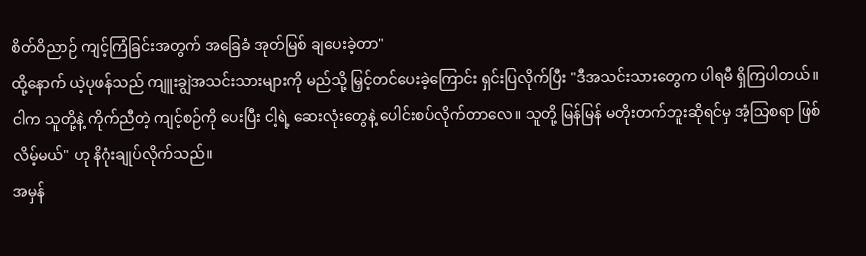စိတ်ဝိညာဉ် ကျင့်ကြံခြင်းအတွက် အခြေခံ အုတ်မြစ် ချပေးခဲ့တာ"
ထို့နောက် ယဲ့ပုဖန်သည် ကျူးချွဲအသင်းသားများကို မည်သို့ မြှင့်တင်ပေးခဲ့ကြောင်း ရှင်းပြလိုက်ပြီး "ဒီအသင်းသားတွေက ပါရမီ ရှိကြပါတယ်။ ငါက သူတို့နဲ့ ကိုက်ညီတဲ့ ကျင့်စဉ်ကို ပေးပြီး ငါ့ရဲ့ ဆေးလုံးတွေနဲ့ ပေါင်းစပ်လိုက်တာလေ။ သူတို့ မြန်မြန် မတိုးတက်ဘူးဆိုရင်မှ အံ့သြစရာ ဖြစ်လိမ့်မယ်" ဟု နိဂုံးချုပ်လိုက်သည်။
အမှန်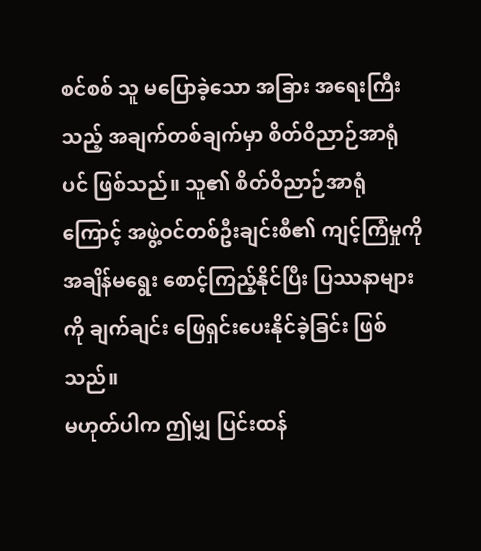စင်စစ် သူ မပြောခဲ့သော အခြား အရေးကြီးသည့် အချက်တစ်ချက်မှာ စိတ်ဝိညာဉ်အာရုံပင် ဖြစ်သည်။ သူ၏ စိတ်ဝိညာဉ်အာရုံကြောင့် အဖွဲ့ဝင်တစ်ဦးချင်းစီ၏ ကျင့်ကြံမှုကို အချိန်မရွေး စောင့်ကြည့်နိုင်ပြီး ပြဿနာများကို ချက်ချင်း ဖြေရှင်းပေးနိုင်ခဲ့ခြင်း ဖြစ်သည်။
မဟုတ်ပါက ဤမျှ ပြင်းထန်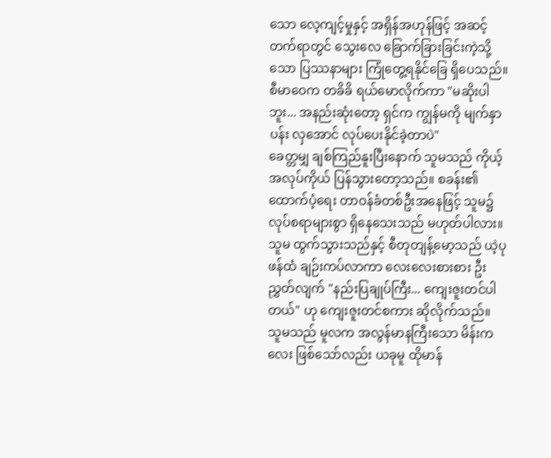သော လေ့ကျင့်မှုနှင့် အရှိန်အဟုန်ဖြင့် အဆင့်တက်ရာတွင် သွေးလေ ခြောက်ခြားခြင်းကဲ့သို့သော ပြဿနာများ ကြုံတွေ့ရနိုင်ခြေ ရှိပေသည်။
စီမာဝေက တခိခိ ရယ်မောလိုက်ကာ "မဆိုးပါဘူး... အနည်းဆုံးတော့ ရှင်က ကျွန်မကို မျက်နှာပန်း လှအောင် လုပ်ပေးနိုင်ခဲ့တာပဲ"
ခေတ္တမျှ ချစ်ကြည်နူးပြီးနောက် သူမသည် ကိုယ့်အလုပ်ကိုယ် ပြန်သွားတော့သည်။ စခန်း၏ ထောက်ပံ့ရေး တာဝန်ခံတစ်ဦးအနေဖြင့် သူမ၌ လုပ်စရာများစွာ ရှိနေသေးသည် မဟုတ်ပါလား။
သူမ ထွက်သွားသည်နှင့် စီတုတျန့်မော့သည် ယဲ့ပုဖန်ထံ ချဉ်းကပ်လာကာ လေးလေးစားစား ဦးညွှတ်လျက် "နည်းပြချုပ်ကြီး... ကျေးဇူးတင်ပါတယ်" ဟု ကျေးဇူးတင်စကား ဆိုလိုက်သည်။
သူမသည် မူလက အလွန်မာနကြီးသော မိန်းကလေး ဖြစ်သော်လည်း ယခုမူ ထိုမာန်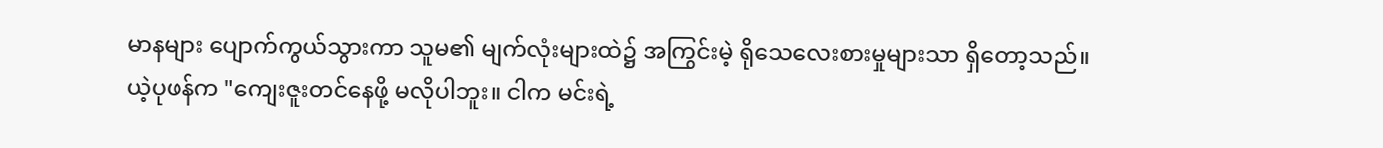မာနများ ပျောက်ကွယ်သွားကာ သူမ၏ မျက်လုံးများထဲ၌ အကြွင်းမဲ့ ရိုသေလေးစားမှုများသာ ရှိတော့သည်။
ယဲ့ပုဖန်က "ကျေးဇူးတင်နေဖို့ မလိုပါဘူး။ ငါက မင်းရဲ့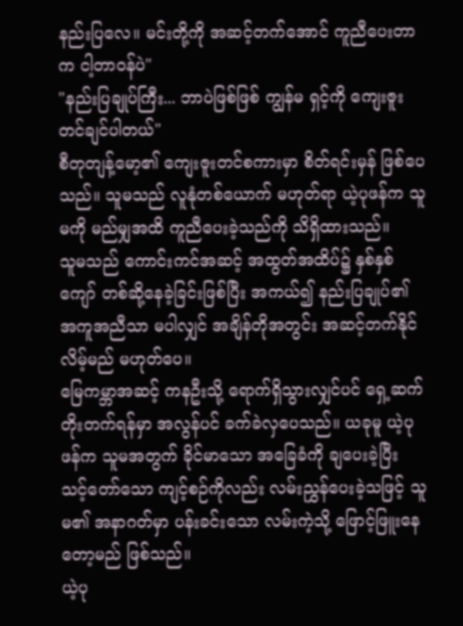နည်းပြလေ။ မင်းတို့ကို အဆင့်တက်အောင် ကူညီပေးတာက ငါ့တာဝန်ပဲ"
"နည်းပြချုပ်ကြီး... ဘာပဲဖြစ်ဖြစ် ကျွန်မ ရှင့်ကို ကျေးဇူးတင်ချင်ပါတယ်"
စီတုတျန့်မော့၏ ကျေးဇူးတင်စကားမှာ စိတ်ရင်းမှန် ဖြစ်ပေသည်။ သူမသည် လူနုံတစ်ယောက် မဟုတ်ရာ ယဲ့ပုဖန်က သူမကို မည်မျှအထိ ကူညီပေးခဲ့သည်ကို သိရှိထားသည်။
သူမသည် ကောင်းကင်အဆင့် အထွတ်အထိပ်၌ နှစ်နှစ်ကျော် တစ်ဆို့နေခဲ့ခြင်းဖြစ်ပြီး အကယ်၍ နည်းပြချုပ်၏ အကူအညီသာ မပါလျှင် အချိန်တိုအတွင်း အဆင့်တက်နိုင်လိမ့်မည် မဟုတ်ပေ။
မြေကမ္ဘာအဆင့် ကနဦးသို့ ရောက်ရှိသွားလျှင်ပင် ရှေ့ဆက် တိုးတက်ရန်မှာ အလွန်ပင် ခက်ခဲလှပေသည်။ ယခုမူ ယဲ့ပုဖန်က သူမအတွက် ခိုင်မာသော အခြေခံကို ချပေးခဲ့ပြီး သင့်တော်သော ကျင့်စဉ်ကိုလည်း လမ်းညွှန်ပေးခဲ့သဖြင့် သူမ၏ အနာဂတ်မှာ ပန်းခင်းသော လမ်းကဲ့သို့ ဖြောင့်ဖြူးနေတော့မည် ဖြစ်သည်။
ယဲ့ပု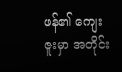ဖန်၏ ကျေးဇူးမှာ အတိုင်း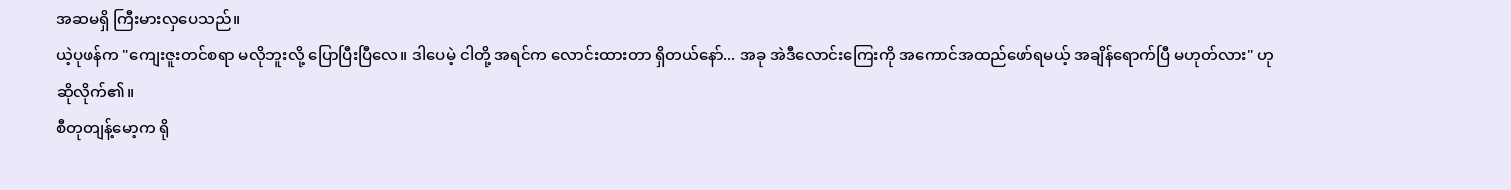အဆမရှိ ကြီးမားလှပေသည်။
ယဲ့ပုဖန်က "ကျေးဇူးတင်စရာ မလိုဘူးလို့ ပြောပြီးပြီလေ။ ဒါပေမဲ့ ငါတို့ အရင်က လောင်းထားတာ ရှိတယ်နော်... အခု အဲဒီလောင်းကြေးကို အကောင်အထည်ဖော်ရမယ့် အချိန်ရောက်ပြီ မဟုတ်လား" ဟု ဆိုလိုက်၏။
စီတုတျန့်မော့က ရို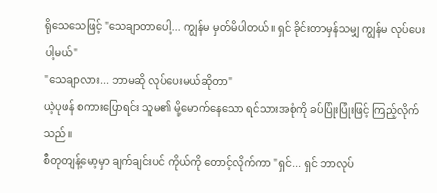ရိုသေသေဖြင့် "သေချာတာပေါ့... ကျွန်မ မှတ်မိပါတယ်။ ရှင် ခိုင်းတာမှန်သမျှ ကျွန်မ လုပ်ပေးပါ့မယ်"
"သေချာလား... ဘာမဆို လုပ်ပေးမယ်ဆိုတာ"
ယဲ့ပုဖန် စကားပြောရင်း သူမ၏ မို့မောက်နေသော ရင်သားအစုံကို ခပ်ပြုံးပြုံးဖြင့် ကြည့်လိုက်သည်။
စီတုတျန့်မော့မှာ ချက်ချင်းပင် ကိုယ်ကို တောင့်လိုက်ကာ "ရှင်... ရှင် ဘာလုပ်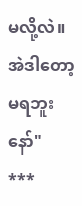မလို့လဲ။ အဲဒါတော့ မရဘူးနော်"
***